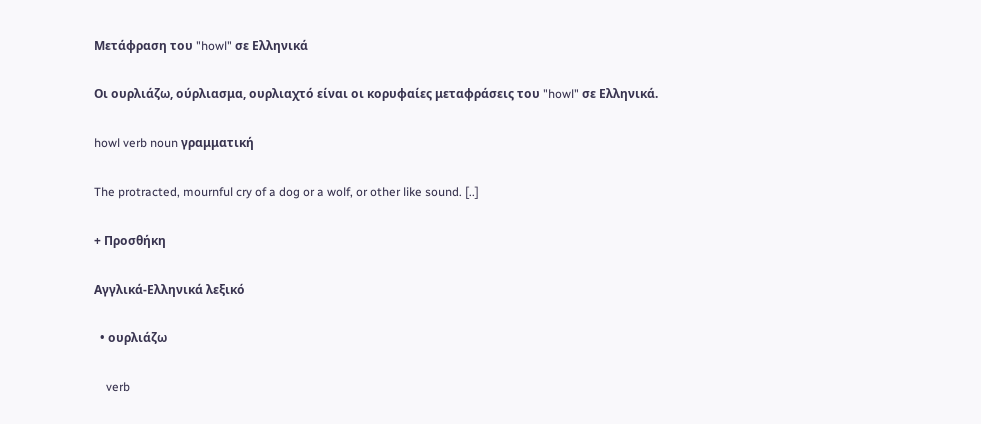Μετάφραση του "howl" σε Ελληνικά

Οι ουρλιάζω, ούρλιασμα, ουρλιαχτό είναι οι κορυφαίες μεταφράσεις του "howl" σε Ελληνικά.

howl verb noun γραμματική

The protracted, mournful cry of a dog or a wolf, or other like sound. [..]

+ Προσθήκη

Αγγλικά-Ελληνικά λεξικό

  • ουρλιάζω

    verb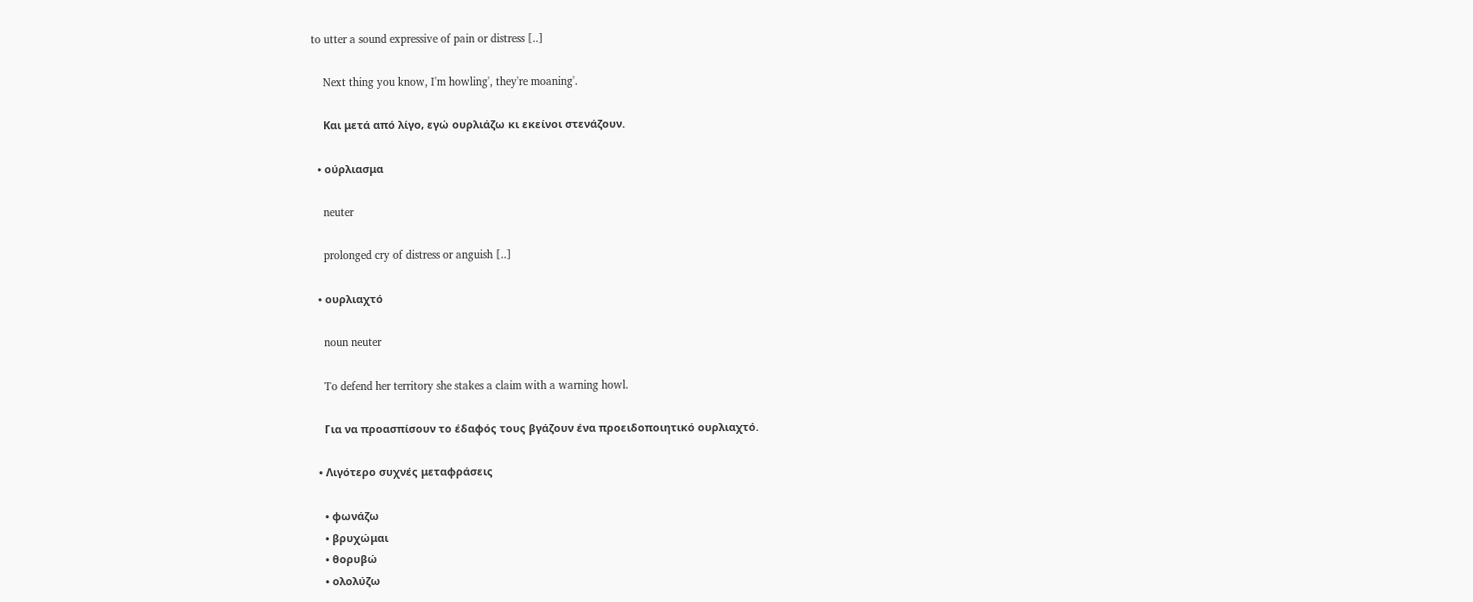to utter a sound expressive of pain or distress [..]

    Next thing you know, I'm howling', they're moaning'.

    Και μετά από λίγο, εγώ ουρλιάζω κι εκείνοι στενάζουν.

  • ούρλιασμα

    neuter

    prolonged cry of distress or anguish [..]

  • ουρλιαχτό

    noun neuter

    To defend her territory she stakes a claim with a warning howl.

    Για να προασπίσουν το έδαφός τους βγάζουν ένα προειδοποιητικό ουρλιαχτό.

  • Λιγότερο συχνές μεταφράσεις

    • φωνάζω
    • βρυχώμαι
    • θορυβώ
    • ολολύζω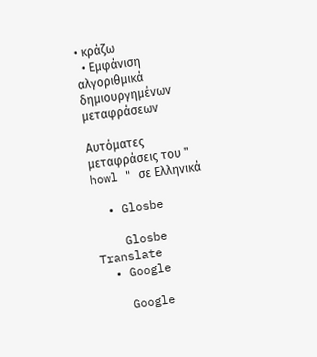• κράζω
  • Εμφάνιση αλγοριθμικά δημιουργημένων μεταφράσεων

Αυτόματες μεταφράσεις του " howl " σε Ελληνικά

  • Glosbe

    Glosbe Translate
  • Google

    Google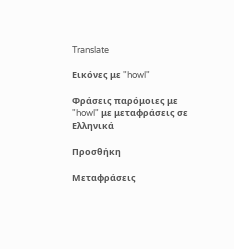Translate

Εικόνες με "howl"

Φράσεις παρόμοιες με "howl" με μεταφράσεις σε Ελληνικά

Προσθήκη

Μεταφράσεις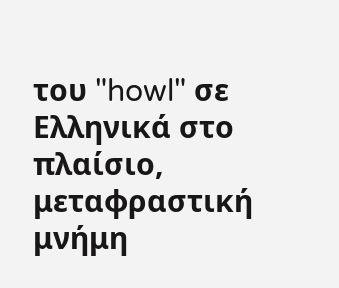του "howl" σε Ελληνικά στο πλαίσιο, μεταφραστική μνήμη